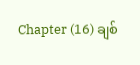Chapter (16) ချစ်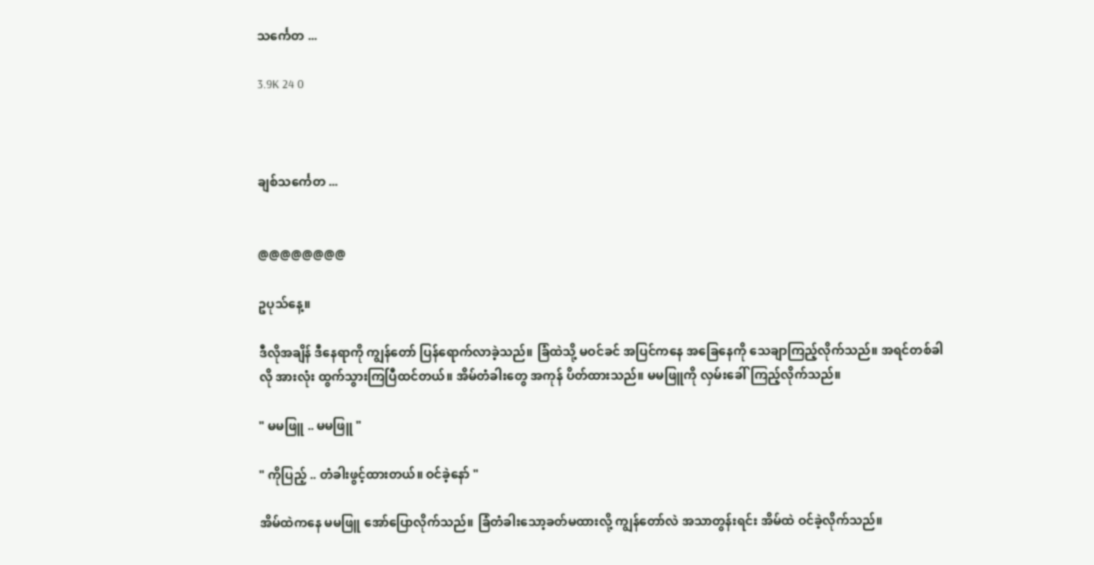သင်္ကေတ ...

3.9K 24 0



ချစ်သင်္ကေတ ...


@@@@@@@@

ဥပုသ်နေ့။

ဒီလိုအချိန် ဒီနေရာကို ကျွန်တော် ပြန်ရောက်လာခဲ့သည်။ ခြံထဲသို့ မဝင်ခင် အပြင်ကနေ အခြေနေကို သေချာကြည့်လိုက်သည်။ အရင်တစ်ခါလို အားလုံး ထွက်သွားကြပြီထင်တယ်။ အိမ်တံခါးတွေ အကုန် ပိတ်ထားသည်။ မမဖြူကို လှမ်းခေါ်ကြည့်လိုက်သည်။

" မမဖြူ .. မမဖြူ "

" ကိုပြည့် .. တံခါးဖွင့်ထားတယ်။ ဝင်ခဲ့နော် "

အိမ်ထဲကနေ မမဖြူ အော်ပြောလိုက်သည်။ ခြံတံခါးသော့ခတ်မထားလို့ ကျွန်တော်လဲ အသာတွန်းရင်း အိမ်ထဲ ဝင်ခဲ့လိုက်သည်။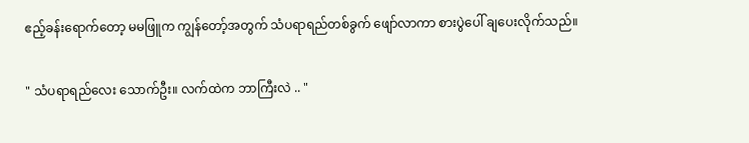ဧည့်ခန်းရောက်တော့ မမဖြူက ကျွန်တော့်အတွက် သံပရာရည်တစ်ခွက် ဖျော်လာကာ စားပွဲပေါ် ချပေးလိုက်သည်။

" သံပရာရည်လေး သောက်ဦး။ လက်ထဲက ဘာကြီးလဲ .. "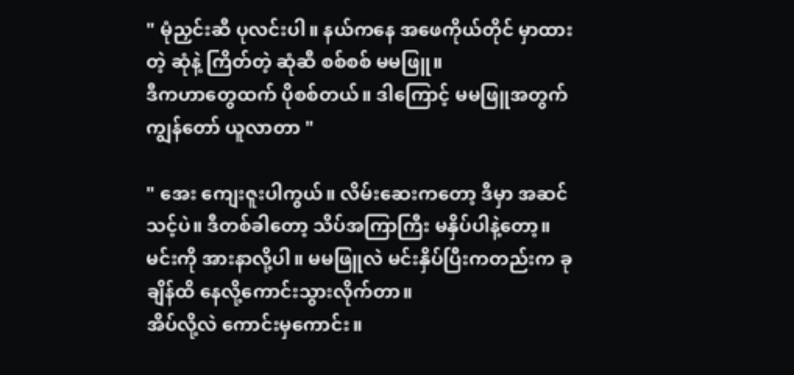" မုံညှင်းဆီ ပုလင်းပါ။ နယ်ကနေ အဖေကိုယ်တိုင် မှာထားတဲ့ ဆုံနဲ့ ကြိတ်တဲ့ ဆုံဆီ စစ်စစ် မမဖြူ။
ဒီကဟာတွေထက် ပိုစစ်တယ်။ ဒါကြောင့် မမဖြူအတွက် ကျွန်တော် ယူလာတာ "

" အေး ကျေးဇူးပါကွယ်။ လိမ်းဆေးကတော့ ဒီမှာ အဆင်သင့်ပဲ။ ဒီတစ်ခါတော့ သိပ်အကြာကြီး မနှိပ်ပါနဲ့တော့။ မင်းကို အားနာလို့ပါ။ မမဖြူလဲ မင်းနှိပ်ပြီးကတည်းက ခုချိန်ထိ နေလို့ကောင်းသွားလိုက်တာ။
အိပ်လို့လဲ ကောင်းမှကောင်း။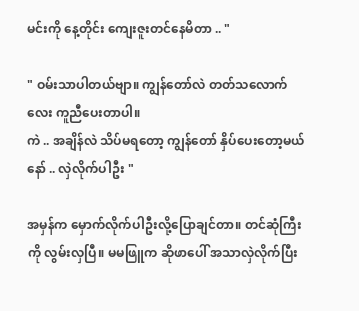မင်းကို နေ့တိုင်း ကျေးဇူးတင်နေမိတာ .. "

" ဝမ်းသာပါတယ်ဗျာ။ ကျွန်တော်လဲ တတ်သလောက်လေး ကူညီပေးတာပါ။
ကဲ .. အချိန်လဲ သိပ်မရတော့ ကျွန်တော် နှိပ်ပေးတော့မယ်နော် .. လှဲလိုက်ပါဦး "

အမှန်က မှောက်လိုက်ပါဦးလို့ပြောချင်တာ။ တင်ဆုံကြီးကို လွမ်းလှပြီ။ မမဖြူက ဆိုဖာပေါ် အသာလှဲလိုက်ပြီး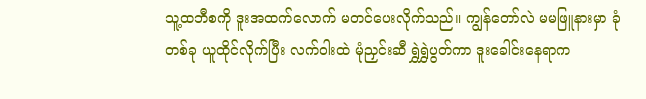သူ့ထဘီစကို ဒူးအထက်လောက် မတင်ပေးလိုက်သည်။ ကျွန်တော်လဲ မမဖြူနားမှာ ခုံတစ်ခု ယူထိုင်လိုက်ပြီး လက်ဝါးထဲ မုံညှင်းဆီ ရွှဲရွှဲပွတ်ကာ ဒူးခေါင်းနေရာက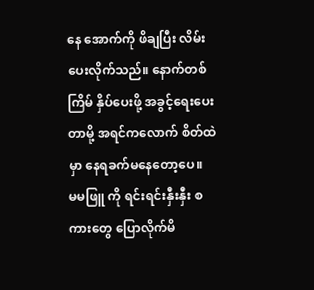နေ အောက်ကို ဖိချပြီး လိမ်းပေးလိုက်သည်။ နောက်တစ်ကြိမ် နှိပ်ပေးဖို့ အခွင့်ရေးပေးတာမို့ အရင်ကလောက် စိတ်ထဲမှာ နေရခက်မနေတော့ပေ။
မမဖြူ ကို ရင်းရင်းနှီးနှီး စကားတွေ ပြောလိုက်မိ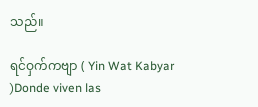သည်။

ရင်ဝှက်ကဗျာ ( Yin Wat Kabyar )Donde viven las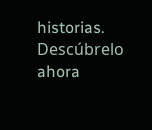historias. Descúbrelo ahora